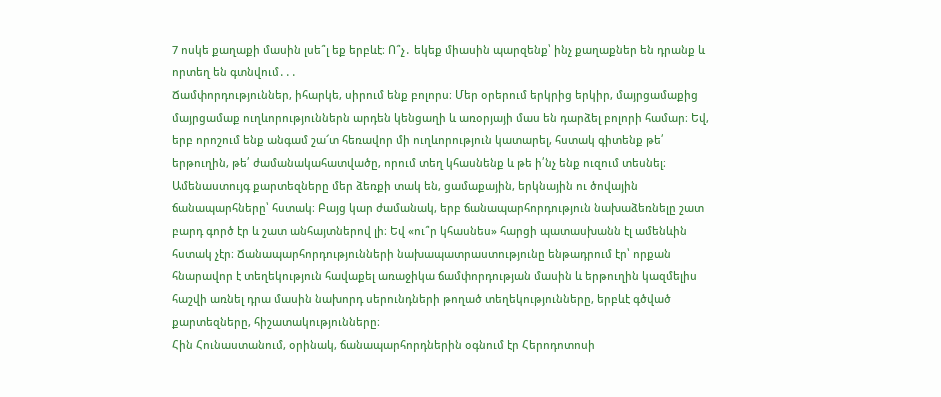7 ոսկե քաղաքի մասին լսե՞լ եք երբևէ։ Ո՞չ․ եկեք միասին պարզենք՝ ինչ քաղաքներ են դրանք և որտեղ են գտնվում․․․
Ճամփորդություններ, իհարկե, սիրում ենք բոլորս։ Մեր օրերում երկրից երկիր, մայրցամաքից մայրցամաք ուղևորություններն արդեն կենցաղի և առօրյայի մաս են դարձել բոլորի համար։ Եվ, երբ որոշում ենք անգամ շա՜տ հեռավոր մի ուղևորություն կատարել, հստակ գիտենք թե՛ երթուղին, թե՛ ժամանակահատվածը, որում տեղ կհասնենք և թե ի՛նչ ենք ուզում տեսնել։
Ամենաստույգ քարտեզները մեր ձեռքի տակ են, ցամաքային, երկնային ու ծովային ճանապարհները՝ հստակ։ Բայց կար ժամանակ, երբ ճանապարհորդություն նախաձեռնելը շատ բարդ գործ էր և շատ անհայտներով լի։ Եվ «ու՞ր կհասնես» հարցի պատասխանն էլ ամենևին հստակ չէր։ Ճանապարհորդությունների նախապատրաստությունը ենթադրում էր՝ որքան հնարավոր է տեղեկություն հավաքել առաջիկա ճամփորդության մասին և երթուղին կազմելիս հաշվի առնել դրա մասին նախորդ սերունդների թողած տեղեկությունները, երբևէ գծված քարտեզները, հիշատակությունները։
Հին Հունաստանում, օրինակ, ճանապարհորդներին օգնում էր Հերոդոտոսի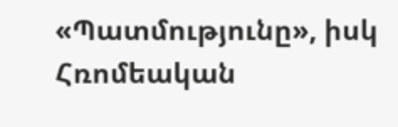«Պատմությունը», իսկ Հռոմեական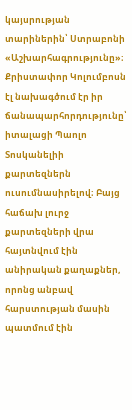կայսրության տարիներին՝ Ստրաբոնի «Աշխարհագրությունը»։ Քրիստափոր Կոլումբոսն էլ նախագծում էր իր ճանապարհորդությունը՝ իտալացի Պաոլո Տոսկանելիի քարտեզներն ուսումնասիրելով։ Բայց հաճախ լուրջ քարտեզների վրա հայտնվում էին անիրական քաղաքներ, որոնց անբավ հարստության մասին պատմում էին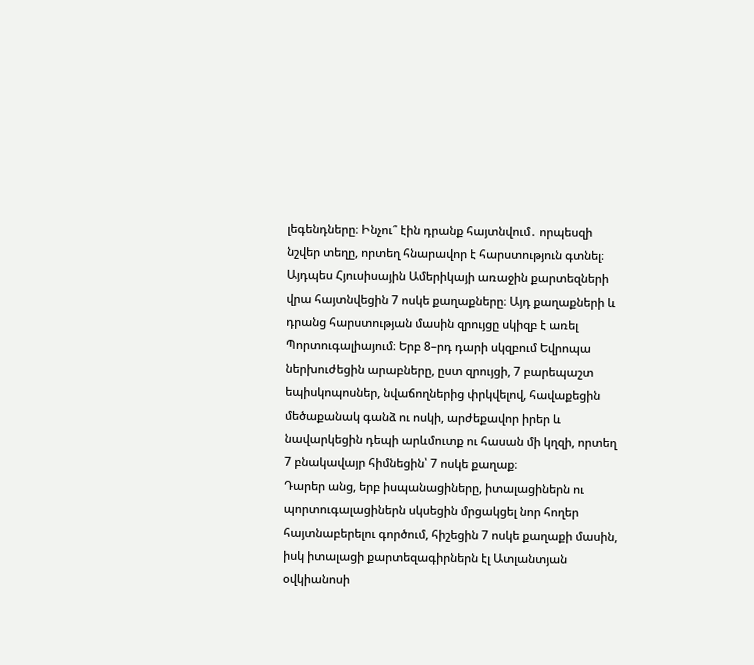լեգենդները։ Ինչու՞ էին դրանք հայտնվում․ որպեսզի նշվեր տեղը, որտեղ հնարավոր է հարստություն գտնել։
Այդպես Հյուսիսային Ամերիկայի առաջին քարտեզների վրա հայտնվեցին 7 ոսկե քաղաքները։ Այդ քաղաքների և դրանց հարստության մասին զրույցը սկիզբ է առել Պորտուգալիայում։ Երբ 8–րդ դարի սկզբում Եվրոպա ներխուժեցին արաբները, ըստ զրույցի, 7 բարեպաշտ եպիսկոպոսներ, նվաճողներից փրկվելով, հավաքեցին մեծաքանակ գանձ ու ոսկի, արժեքավոր իրեր և նավարկեցին դեպի արևմուտք ու հասան մի կղզի, որտեղ 7 բնակավայր հիմնեցին՝ 7 ոսկե քաղաք։
Դարեր անց, երբ իսպանացիները, իտալացիներն ու պորտուգալացիներն սկսեցին մրցակցել նոր հողեր հայտնաբերելու գործում, հիշեցին 7 ոսկե քաղաքի մասին, իսկ իտալացի քարտեզագիրներն էլ Ատլանտյան օվկիանոսի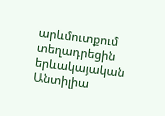արևմուտքում տեղադրեցին երևակայական Անտիլիա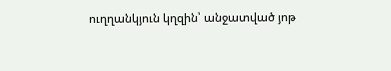ուղղանկյուն կղզին՝ անջատված յոթ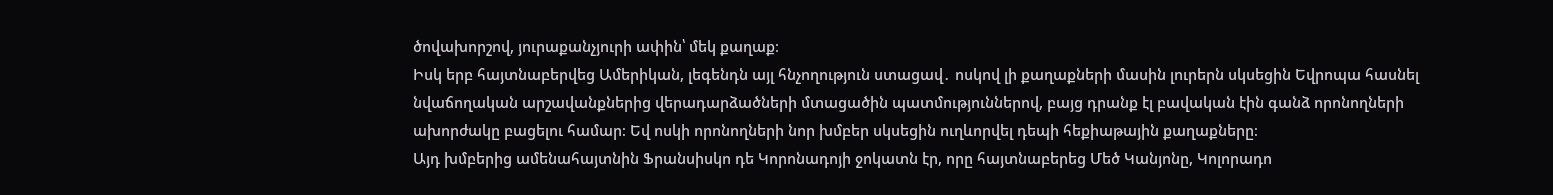ծովախորշով, յուրաքանչյուրի ափին՝ մեկ քաղաք։
Իսկ երբ հայտնաբերվեց Ամերիկան, լեգենդն այլ հնչողություն ստացավ․ ոսկով լի քաղաքների մասին լուրերն սկսեցին Եվրոպա հասնել նվաճողական արշավանքներից վերադարձածների մտացածին պատմություններով, բայց դրանք էլ բավական էին գանձ որոնողների ախորժակը բացելու համար։ Եվ ոսկի որոնողների նոր խմբեր սկսեցին ուղևորվել դեպի հեքիաթային քաղաքները։
Այդ խմբերից ամենահայտնին Ֆրանսիսկո դե Կորոնադոյի ջոկատն էր, որը հայտնաբերեց Մեծ Կանյոնը, Կոլորադո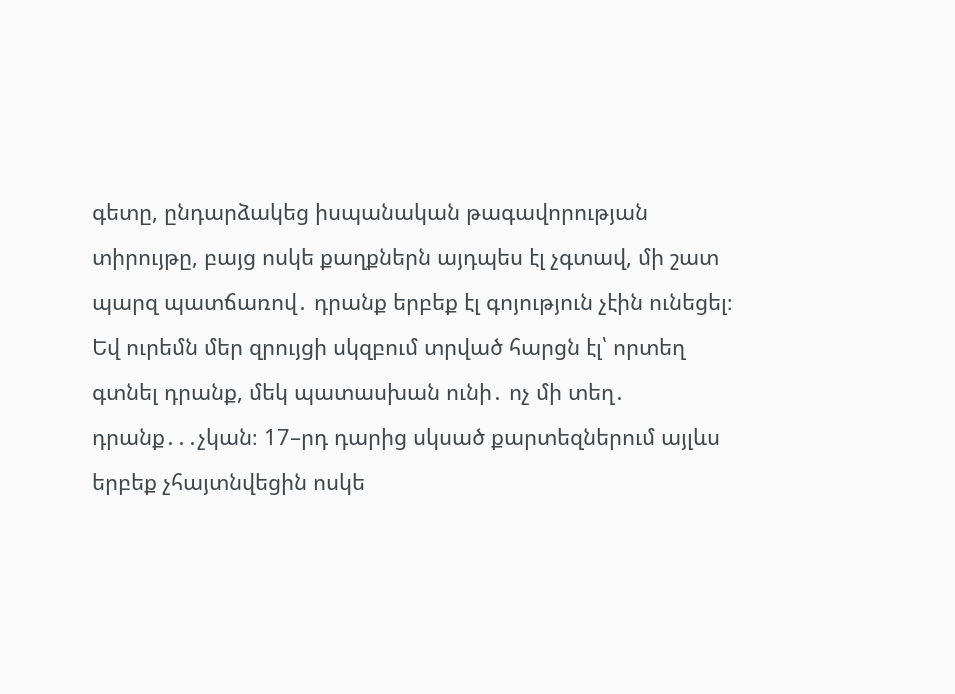գետը, ընդարձակեց իսպանական թագավորության տիրույթը, բայց ոսկե քաղքներն այդպես էլ չգտավ, մի շատ պարզ պատճառով․ դրանք երբեք էլ գոյություն չէին ունեցել։ Եվ ուրեմն մեր զրույցի սկզբում տրված հարցն էլ՝ որտեղ գտնել դրանք, մեկ պատասխան ունի․ ոչ մի տեղ․ դրանք․․․չկան։ 17–րդ դարից սկսած քարտեզներում այլևս երբեք չհայտնվեցին ոսկե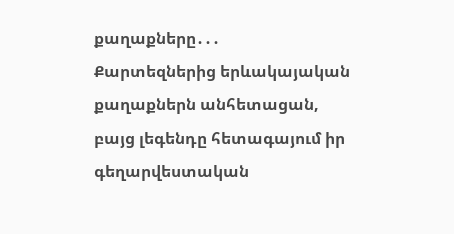քաղաքները․․․
Քարտեզներից երևակայական քաղաքներն անհետացան, բայց լեգենդը հետագայում իր գեղարվեստական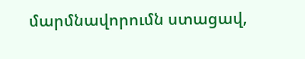մարմնավորումն ստացավ,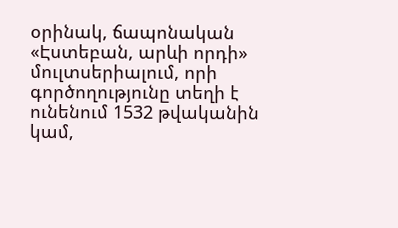օրինակ, ճապոնական «Էստեբան, արևի որդի» մուլտսերիալում, որի գործողությունը տեղի է ունենում 1532 թվականին կամ,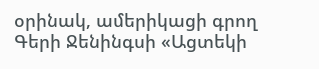օրինակ, ամերիկացի գրող Գերի Ջենինգսի «Ացտեկի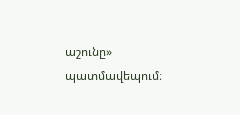աշունը» պատմավեպում։